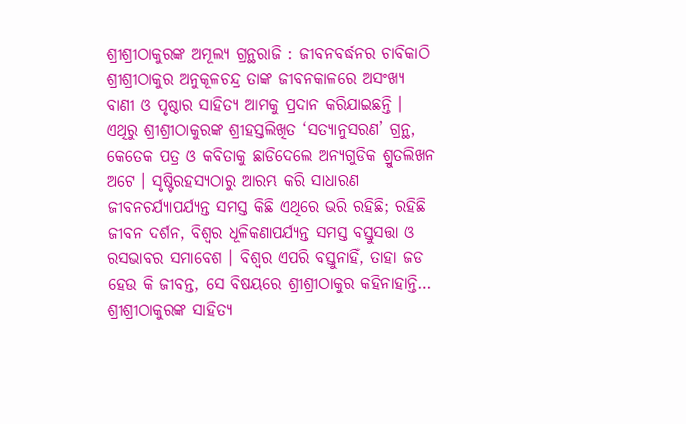ଶ୍ରୀଶ୍ରୀଠାକୁରଙ୍କ ଅମୂଲ୍ୟ ଗ୍ରନ୍ଥରାଜି : ଜୀବନବର୍ଦ୍ଧନର ଚାବିକାଠି
ଶ୍ରୀଶ୍ରୀଠାକୁର ଅନୁକୂଳଚନ୍ଦ୍ର ତାଙ୍କ ଜୀବନକାଳରେ ଅସଂଖ୍ୟ ବାଣୀ ଓ ପୃଷ୍ଠାର ସାହିତ୍ୟ ଆମକୁ ପ୍ରଦାନ କରିଯାଇଛନ୍ତି । ଏଥିରୁ ଶ୍ରୀଶ୍ରୀଠାକୁରଙ୍କ ଶ୍ରୀହସ୍ତଲିଖିତ ‘ସତ୍ୟାନୁସରଣ’ ଗ୍ରନ୍ଥ, କେତେକ ପତ୍ର ଓ କବିତାକୁ ଛାଡିଦେଲେ ଅନ୍ୟଗୁଡିକ ଶ୍ରୁତଲିଖନ ଅଟେ । ସୃଷ୍ଟିରହସ୍ୟଠାରୁ ଆରମ୍ଭ କରି ସାଧାରଣ ଜୀବନଚର୍ଯ୍ୟାପର୍ଯ୍ୟନ୍ତ ସମସ୍ତ କିଛି ଏଥିରେ ଭରି ରହିଛି; ରହିଛି ଜୀବନ ଦର୍ଶନ, ବିଶ୍ୱର ଧୂଳିକଣାପର୍ଯ୍ୟନ୍ତ ସମସ୍ତ ବସ୍ତୁସତ୍ତା ଓ ରସଭାବର ସମାବେଶ । ବିଶ୍ୱର ଏପରି ବସ୍ତୁନାହିଁ, ତାହା ଜଡ ହେଉ କି ଜୀବନ୍ତ, ସେ ବିଷୟରେ ଶ୍ରୀଶ୍ରୀଠାକୁର କହିନାହାନ୍ତି…
ଶ୍ରୀଶ୍ରୀଠାକୁରଙ୍କ ସାହିତ୍ୟ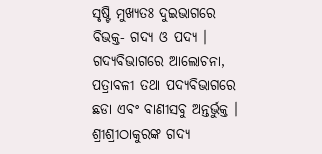ସୃଷ୍ଟି ମୁଖ୍ୟତଃ ଦୁଇଭାଗରେ ବିଭକ୍ତ- ଗଦ୍ୟ ଓ ପଦ୍ୟ । ଗଦ୍ୟବିଭାଗରେ ଆଲୋଚନା, ପତ୍ରାବଳୀ ତଥା ପଦ୍ୟବିଭାଗରେ ଛଡା ଏବଂ ବାଣୀସବୁ ଅନ୍ତର୍ଭୁକ୍ତ । ଶ୍ରୀଶ୍ରୀଠାକୁରଙ୍କ ଗଦ୍ୟ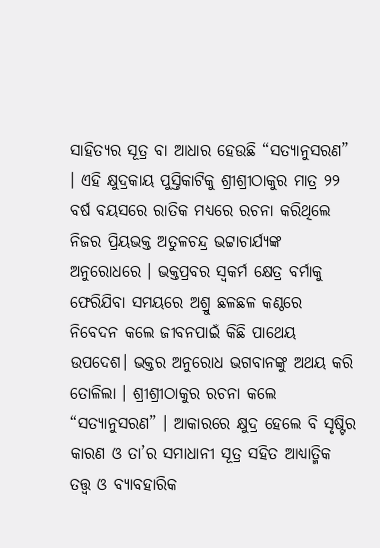ସାହିତ୍ୟର ସୂତ୍ର ବା ଆଧାର ହେଉଛି “ସତ୍ୟାନୁସରଣ” । ଏହି କ୍ଷୁଦ୍ରକାୟ ପୁସ୍ତିକାଟିକୁ ଶ୍ରୀଶ୍ରୀଠାକୁର ମାତ୍ର ୨୨ ବର୍ଷ ବୟସରେ ରାତିକ ମଧ୍ୟରେ ରଚନା କରିଥିଲେ ନିଜର ପ୍ରିୟଭକ୍ତ ଅତୁଳଚନ୍ଦ୍ର ଭଟ୍ଟାଚାର୍ଯ୍ୟଙ୍କ ଅନୁରୋଧରେ । ଭକ୍ତପ୍ରବର ସ୍ୱକର୍ମ କ୍ଷେତ୍ର ବର୍ମାକୁ ଫେରିଯିବା ସମୟରେ ଅଶ୍ରୁ ଛଳଛଳ କଣ୍ଠରେ ନିବେଦନ କଲେ ଜୀବନପାଇଁ କିଛି ପାଥେୟ ଉପଦେଶ। ଭକ୍ତର ଅନୁରୋଧ ଭଗବାନଙ୍କୁ ଅଥୟ କରି ତୋଳିଲା । ଶ୍ରୀଶ୍ରୀଠାକୁର ରଚନା କଲେ “ସତ୍ୟାନୁସରଣ” । ଆକାରରେ କ୍ଷୁଦ୍ର ହେଲେ ବି ସୃଷ୍ଟିର କାରଣ ଓ ତା’ର ସମାଧାନୀ ସୂତ୍ର ସହିତ ଆଧ୍ୟାତ୍ମିକ ତତ୍ତ୍ୱ ଓ ବ୍ୟାବହାରିକ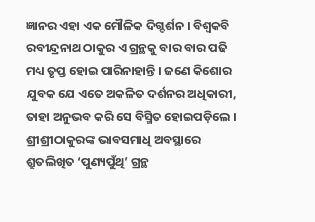ଜ୍ଞାନର ଏହା ଏକ ମୌଳିକ ଦିଗ୍ଦର୍ଶନ । ବିଶ୍ବକବି ରବୀନ୍ଦ୍ରନାଥ ଠାକୁର ଏ ଗ୍ରନ୍ଥକୁ ବାର ବାର ପଢି ମଧ୍ୟ ତୃପ୍ତ ହୋଇ ପାରିନାହାନ୍ତି । ଜଣେ କିଶୋର ଯୁବକ ଯେ ଏତେ ଅକଳିତ ଦର୍ଶନର ଅଧିକାରୀ, ତାହା ଅନୁଭବ କରି ସେ ବିସ୍ମିତ ହୋଇପଡ଼ିଲେ ।
ଶ୍ରୀଶ୍ରୀଠାକୁରଙ୍କ ଭାବସମାଧି ଅବସ୍ଥାରେ ଶ୍ରୁତଲିଖିତ ‘ପୁଣ୍ୟପୁଁଥି’ ଗ୍ରନ୍ଥ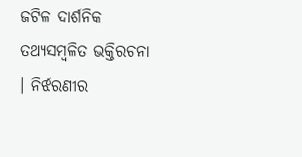ଜଟିଳ ଦାର୍ଶନିକ ତଥ୍ୟସମ୍ବଳିତ ଭକ୍ତିରଚନା । ନିର୍ଝରଣୀର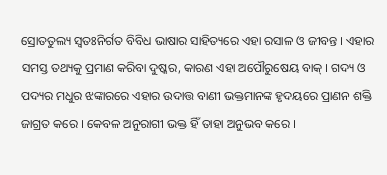ସ୍ରୋତତୁଲ୍ୟ ସ୍ୱତଃନିର୍ଗତ ବିବିଧ ଭାଷାର ସାହିତ୍ୟରେ ଏହା ରସାଳ ଓ ଜୀବନ୍ତ । ଏହାର ସମସ୍ତ ତଥ୍ୟକୁ ପ୍ରମାଣ କରିବା ଦୁଷ୍କର, କାରଣ ଏହା ଅପୌରୁଷେୟ ବାକ୍ । ଗଦ୍ୟ ଓ ପଦ୍ୟର ମଧୁର ଝଙ୍କାରରେ ଏହାର ଉଦାତ୍ତ ବାଣୀ ଭକ୍ତମାନଙ୍କ ହୃଦୟରେ ପ୍ରାଣନ ଶକ୍ତି ଜାଗ୍ରତ କରେ । କେବଳ ଅନୁରାଗୀ ଭକ୍ତ ହିଁ ତାହା ଅନୁଭବ କରେ ।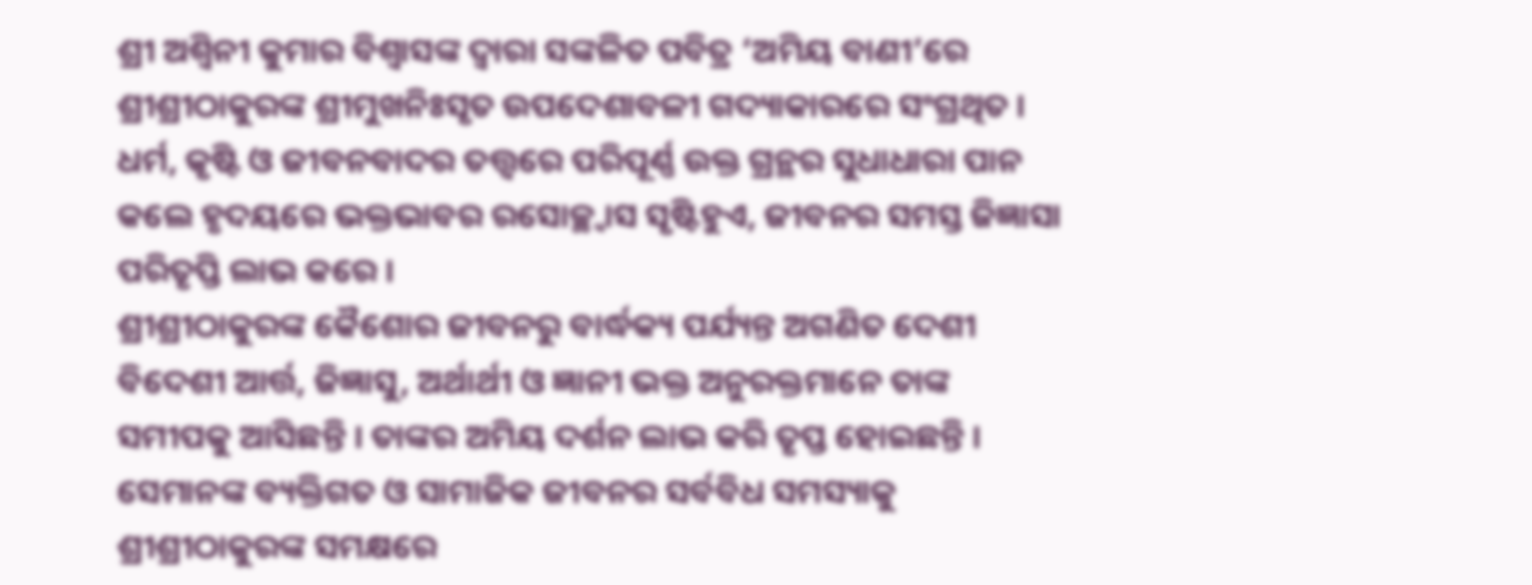ଶ୍ରୀ ଅଶ୍ୱିନୀ କୁମାର ବିଶ୍ୱାସଙ୍କ ଦ୍ୱାରା ସଙ୍କଳିତ ପବିତ୍ର ‘ଅମିୟ ବାଣୀ’ରେ ଶ୍ରୀଶ୍ରୀଠାକୁରଙ୍କ ଶ୍ରୀମୁଖନିଃସୃତ ଉପଦେଶାବଳୀ ଗଦ୍ୟାକାରରେ ସଂଗ୍ରଥିତ । ଧର୍ମ, କୃଷ୍ଟି ଓ ଜୀବନବାଦର ତତ୍ତ୍ୱରେ ପରିପୂର୍ଣ୍ଣ ଉକ୍ତ ଗ୍ରନ୍ଥର ସୁଧାଧାରା ପାନ କଲେ ହୃଦୟରେ ଭକ୍ତଭାବର ରସୋଚ୍ଛ୍ୱାସ ସୃଷ୍ଟିହୁଏ, ଜୀବନର ସମସ୍ତ ଜିଜ୍ଞାସା ପରିତୃପ୍ତି ଲାଭ କରେ ।
ଶ୍ରୀଶ୍ରୀଠାକୁରଙ୍କ କୈଶୋର ଜୀବନରୁ ବାର୍ଦ୍ଧକ୍ୟ ପର୍ଯ୍ୟନ୍ତ ଅଗଣିତ ଦେଶୀ ବିଦେଶୀ ଆର୍ତ୍ତ, ଜିଜ୍ଞାସୁ, ଅର୍ଥାର୍ଥୀ ଓ ଜ୍ଞାନୀ ଭକ୍ତ ଅନୁରକ୍ତମାନେ ତାଙ୍କ ସମୀପକୁ ଆସିଛନ୍ତି । ତାଙ୍କର ଅମିୟ ଦର୍ଶନ ଲାଭ କରି ତୃପ୍ତ ହୋଇଛନ୍ତି । ସେମାନଙ୍କ ବ୍ୟକ୍ତିଗତ ଓ ସାମାଜିକ ଜୀବନର ସର୍ବବିଧ ସମସ୍ୟାକୁ ଶ୍ରୀଶ୍ରୀଠାକୁରଙ୍କ ସମକ୍ଷରେ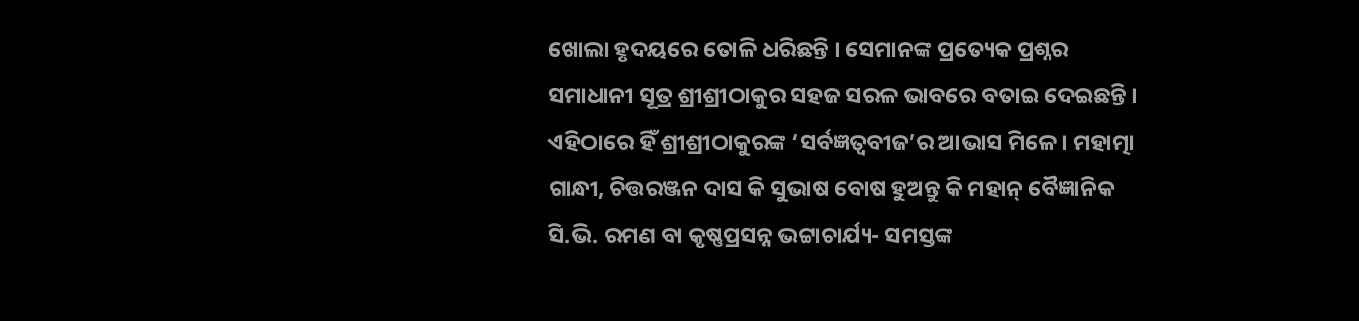ଖୋଲା ହୃଦୟରେ ତୋଳି ଧରିଛନ୍ତି । ସେମାନଙ୍କ ପ୍ରତ୍ୟେକ ପ୍ରଶ୍ନର ସମାଧାନୀ ସୂତ୍ର ଶ୍ରୀଶ୍ରୀଠାକୁର ସହଜ ସରଳ ଭାବରେ ବତାଇ ଦେଇଛନ୍ତି । ଏହିଠାରେ ହିଁ ଶ୍ରୀଶ୍ରୀଠାକୁରଙ୍କ ‘ସର୍ବଜ୍ଞତ୍ୱବୀଜ’ର ଆଭାସ ମିଳେ । ମହାତ୍ମା ଗାନ୍ଧୀ, ଚିତ୍ତରଞ୍ଜନ ଦାସ କି ସୁଭାଷ ବୋଷ ହୁଅନ୍ତୁ କି ମହାନ୍ ବୈଜ୍ଞାନିକ ସି.ଭି. ରମଣ ବା କୃଷ୍ଣପ୍ରସନ୍ନ ଭଟ୍ଟାଚାର୍ଯ୍ୟ- ସମସ୍ତଙ୍କ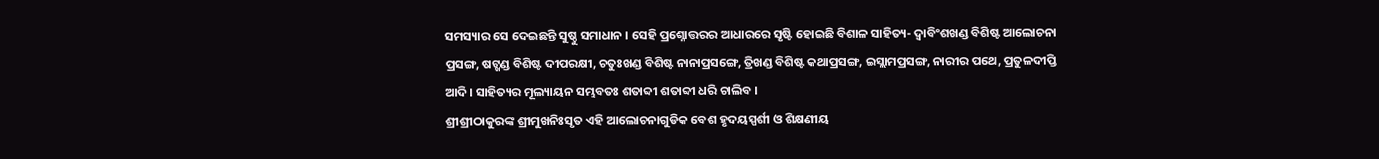ସମସ୍ୟାର ସେ ଦେଇଛନ୍ତି ସୁଷ୍ଠୁ ସମାଧାନ । ସେହି ପ୍ରଶ୍ନୋତ୍ତରର ଆଧାରରେ ସୃଷ୍ଟି ହୋଇଛି ବିଶାଳ ସାହିତ୍ୟ- ଦ୍ୱାବିଂଶଖଣ୍ଡ ବିଶିଷ୍ଟ ଆଲୋଚନା ପ୍ରସଙ୍ଗ, ଷଟ୍ଖଣ୍ଡ ବିଶିଷ୍ଟ ଦୀପରକ୍ଷୀ, ଚତୁଃଖଣ୍ଡ ବିଶିଷ୍ଟ ନାନାପ୍ରସଙ୍ଗେ, ତ୍ରିଖଣ୍ଡ ବିଶିଷ୍ଟ କଥାପ୍ରସଙ୍ଗ, ଇସ୍ଲାମପ୍ରସଙ୍ଗ, ନାରୀର ପଥେ, ପ୍ରତୁଳଦୀପ୍ତି ଆଦି । ସାହିତ୍ୟର ମୂଲ୍ୟାୟନ ସମ୍ଭବତଃ ଶତାବ୍ଦୀ ଶତାବ୍ଦୀ ଧରି ଚାଲିବ ।
ଶ୍ରୀଶ୍ରୀଠାକୁରଙ୍କ ଶ୍ରୀମୁଖନିଃସୃତ ଏହି ଆଲୋଚନାଗୁଡିକ ବେଶ ହୃଦୟସ୍ପର୍ଶୀ ଓ ଶିକ୍ଷଣୀୟ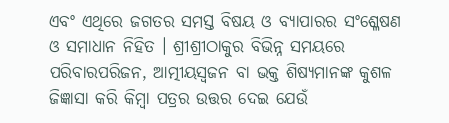ଏବଂ ଏଥିରେ ଜଗତର ସମସ୍ତ ବିଷୟ ଓ ବ୍ୟାପାରର ସଂଶ୍ଳେଷଣ ଓ ସମାଧାନ ନିହିତ । ଶ୍ରୀଶ୍ରୀଠାକୁର ବିଭିନ୍ନ ସମୟରେ ପରିବାରପରିଜନ, ଆତ୍ମୀୟସ୍ୱଜନ ବା ଭକ୍ତ ଶିଷ୍ୟମାନଙ୍କ କୁଶଳ ଜିଜ୍ଞାସା କରି କିମ୍ବା ପତ୍ରର ଉତ୍ତର ଦେଇ ଯେଉଁ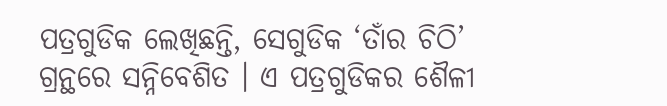ପତ୍ରଗୁଡିକ ଲେଖିଛନ୍ତି, ସେଗୁଡିକ ‘ତାଁର ଚିଠି’ ଗ୍ରନ୍ଥରେ ସନ୍ନିବେଶିତ । ଏ ପତ୍ରଗୁଡିକର ଶୈଳୀ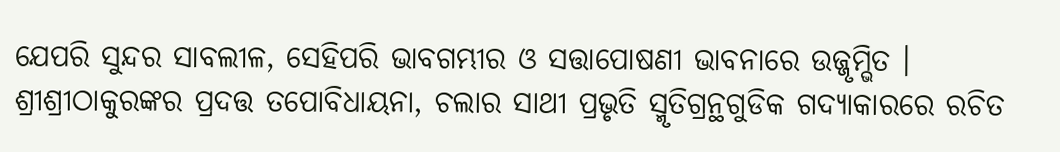ଯେପରି ସୁନ୍ଦର ସାବଲୀଳ, ସେହିପରି ଭାବଗମ୍ଭୀର ଓ ସତ୍ତାପୋଷଣୀ ଭାବନାରେ ଉଜ୍ଜୃମ୍ଭିତ ।
ଶ୍ରୀଶ୍ରୀଠାକୁରଙ୍କର ପ୍ରଦତ୍ତ ତପୋବିଧାୟନା, ଚଲାର ସାଥୀ ପ୍ରଭୃତି ସ୍ମୃତିଗ୍ରନ୍ଥଗୁଡିକ ଗଦ୍ୟାକାରରେ ରଚିତ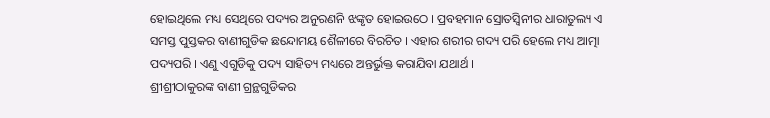ହୋଇଥିଲେ ମଧ୍ୟ ସେଥିରେ ପଦ୍ୟର ଅନୁରଣନି ଝଙ୍କୃତ ହୋଇଉଠେ । ପ୍ରବହମାନ ସ୍ରୋତସ୍ୱିନୀର ଧାରାତୁଲ୍ୟ ଏ ସମସ୍ତ ପୁସ୍ତକର ବାଣୀଗୁଡିକ ଛନ୍ଦୋମୟ ଶୈଳୀରେ ବିରଚିତ । ଏହାର ଶରୀର ଗଦ୍ୟ ପରି ହେଲେ ମଧ୍ୟ ଆତ୍ମା ପଦ୍ୟପରି । ଏଣୁ ଏଗୁଡିକୁ ପଦ୍ୟ ସାହିତ୍ୟ ମଧ୍ୟରେ ଅନ୍ତର୍ଭୁକ୍ତ କରାଯିବା ଯଥାର୍ଥ ।
ଶ୍ରୀଶ୍ରୀଠାକୁରଙ୍କ ବାଣୀ ଗ୍ରନ୍ଥଗୁଡିକର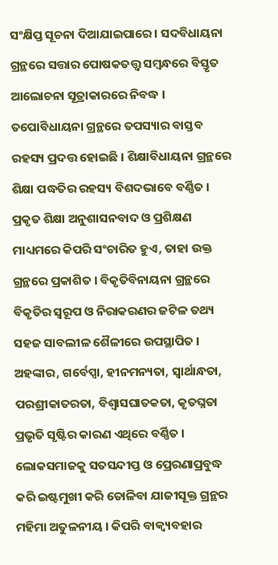ସଂକ୍ଷିପ୍ତ ସୂଚନା ଦିଆଯାଇପାରେ । ସଦବିଧାୟନା ଗ୍ରନ୍ଥରେ ସତ୍ତାର ପୋଷକତତ୍ତ୍ୱ ସମ୍ବନ୍ଧରେ ବିସ୍ତୃତ ଆଲୋଚନା ସୂତ୍ରାକାରରେ ନିବଦ୍ଧ । ତପୋବିଧାୟନା ଗ୍ରନ୍ଥରେ ତପସ୍ୟାର ବାସ୍ତବ ରହସ୍ୟ ପ୍ରଦତ୍ତ ହୋଇଛି । ଶିକ୍ଷାବିଧାୟନା ଗ୍ରନ୍ଥରେ ଶିକ୍ଷା ପଦ୍ଧତିର ରହସ୍ୟ ବିଶଦଭାବେ ବର୍ଣ୍ଣିତ । ପ୍ରକୃତ ଶିକ୍ଷା ଅନୁଶାସନବାଦ ଓ ପ୍ରଶିକ୍ଷଣ ମାଧ୍ୟମରେ କିପରି ସଂଚାରିତ ହୁଏ, ତାହା ଉକ୍ତ ଗ୍ରନ୍ଥରେ ପ୍ରକାଶିତ । ବିକୃତିବିନାୟନା ଗ୍ରନ୍ଥରେ ବିକୃତିର ସ୍ୱରୂପ ଓ ନିରାକରଣର ଜଟିଳ ତଥ୍ୟ ସହଜ ସାବଲୀଳ ଶୈଳୀରେ ଉପସ୍ଥାପିତ । ଅହଙ୍କାର, ଗର୍ବେପ୍ସା, ହୀନମନ୍ୟତା, ସ୍ୱାର୍ଥାନ୍ଧତା, ପରଶ୍ରୀକାତରତା, ବିଶ୍ୱାସଘାତକତା, କୃତଘ୍ନତା ପ୍ରଭୃତି ସୃଷ୍ଟିର କାରଣ ଏଥିରେ ବର୍ଣ୍ଣିତ । ଲୋକସମାଜକୁ ସତସନ୍ଦୀପ୍ତ ଓ ପ୍ରେରଣାପ୍ରବୁଦ୍ଧ କରି ଇଷ୍ଟମୁଖୀ କରି ତୋଳିବା ଯାଜୀସୂକ୍ତ ଗ୍ରନ୍ଥର ମହିମା ଅତୁଳନୀୟ । କିପରି ବାକ୍ବ୍ୟବହାର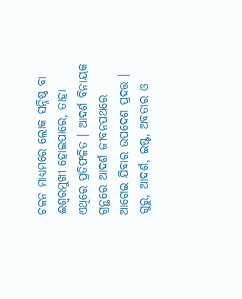ଚଳନ ମାଧ୍ୟମରେ ଲୋକ ସନ୍ନିଷ୍ଠ ବା ଈଶ୍ୱରମୁଖୀ ହୋଇପାରେ, ତାହା ଏଥିରେ ପ୍ରତିଫଳିତ । ଆଦର୍ଶ ବିନାୟକ ଗ୍ରନ୍ଥରେ ଆଦର୍ଶ ଜୀବନପଥରେ ଆଗେଇ ଯିବାର ଉପଦେଶ ପ୍ରଦତ୍ତ । ଗୁରୁ, ଆଦର୍ଶ, ଇଷ୍ଟ, ଅବତାର ଓ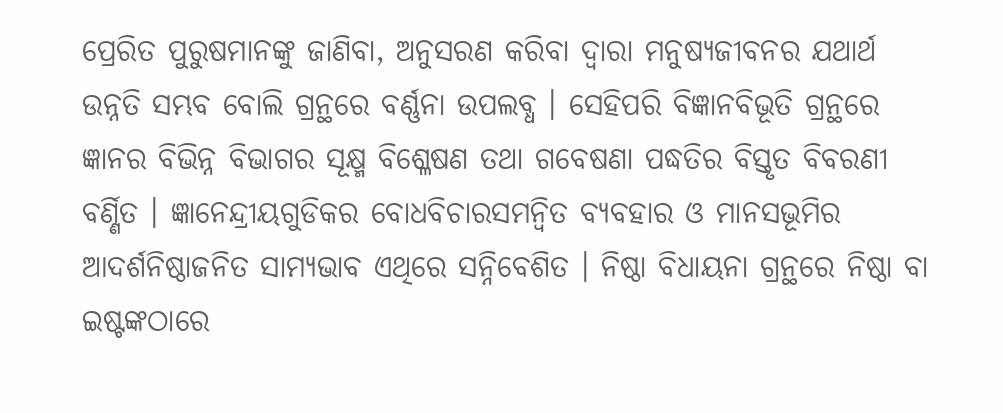ପ୍ରେରିତ ପୁରୁଷମାନଙ୍କୁ ଜାଣିବା, ଅନୁସରଣ କରିବା ଦ୍ୱାରା ମନୁଷ୍ୟଜୀବନର ଯଥାର୍ଥ ଉନ୍ନତି ସମ୍ଭବ ବୋଲି ଗ୍ରନ୍ଥରେ ବର୍ଣ୍ଣନା ଉପଲବ୍ଧ । ସେହିପରି ବିଜ୍ଞାନବିଭୂତି ଗ୍ରନ୍ଥରେ ଜ୍ଞାନର ବିଭିନ୍ନ ବିଭାଗର ସୂକ୍ଷ୍ମ ବିଶ୍ଳେଷଣ ତଥା ଗବେଷଣା ପଦ୍ଧତିର ବିସ୍ତୃତ ବିବରଣୀ ବର୍ଣ୍ଣିତ । ଜ୍ଞାନେନ୍ଦ୍ରୀୟଗୁଡିକର ବୋଧବିଚାରସମନ୍ୱିତ ବ୍ୟବହାର ଓ ମାନସଭୂମିର ଆଦର୍ଶନିଷ୍ଠାଜନିତ ସାମ୍ୟଭାବ ଏଥିରେ ସନ୍ନିବେଶିତ । ନିଷ୍ଠା ବିଧାୟନା ଗ୍ରନ୍ଥରେ ନିଷ୍ଠା ବା ଇଷ୍ଟଙ୍କଠାରେ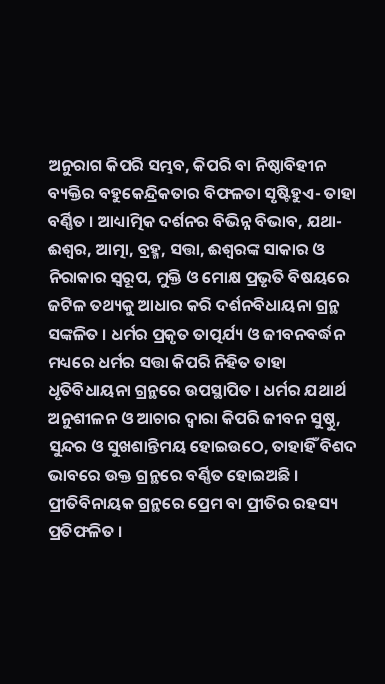ଅନୁରାଗ କିପରି ସମ୍ଭବ, କିପରି ବା ନିଷ୍ଠାବିହୀନ ବ୍ୟକ୍ତିର ବହୁକେନ୍ଦ୍ରିକତାର ବିଫଳତା ସୃଷ୍ଟିହୁଏ- ତାହା ବର୍ଣ୍ଣିତ । ଆଧ୍ୟାତ୍ମିକ ଦର୍ଶନର ବିଭିନ୍ନ ବିଭାବ, ଯଥା- ଈଶ୍ୱର, ଆତ୍ମା, ବ୍ରହ୍ମ, ସତ୍ତା, ଈଶ୍ୱରଙ୍କ ସାକାର ଓ ନିରାକାର ସ୍ୱରୂପ, ମୁକ୍ତି ଓ ମୋକ୍ଷ ପ୍ରଭୃତି ବିଷୟରେ ଜଟିଳ ତଥ୍ୟକୁ ଆଧାର କରି ଦର୍ଶନବିଧାୟନା ଗ୍ରନ୍ଥ ସଙ୍କଳିତ । ଧର୍ମର ପ୍ରକୃତ ତାତ୍ପର୍ଯ୍ୟ ଓ ଜୀବନବର୍ଦ୍ଧନ ମଧ୍ୟରେ ଧର୍ମର ସତ୍ତା କିପରି ନିହିତ ତାହା ଧୃତିବିଧାୟନା ଗ୍ରନ୍ଥରେ ଉପସ୍ଥାପିତ । ଧର୍ମର ଯଥାର୍ଥ ଅନୁଶୀଳନ ଓ ଆଚାର ଦ୍ୱାରା କିପରି ଜୀବନ ସୁଷ୍ଠୁ, ସୁନ୍ଦର ଓ ସୁଖଶାନ୍ତିମୟ ହୋଇଉଠେ, ତାହାହିଁ ବିଶଦ ଭାବରେ ଉକ୍ତ ଗ୍ରନ୍ଥରେ ବର୍ଣ୍ଣିତ ହୋଇଅଛି । ପ୍ରୀତିବିନାୟକ ଗ୍ରନ୍ଥରେ ପ୍ରେମ ବା ପ୍ରୀତିର ରହସ୍ୟ ପ୍ରତିଫଳିତ ।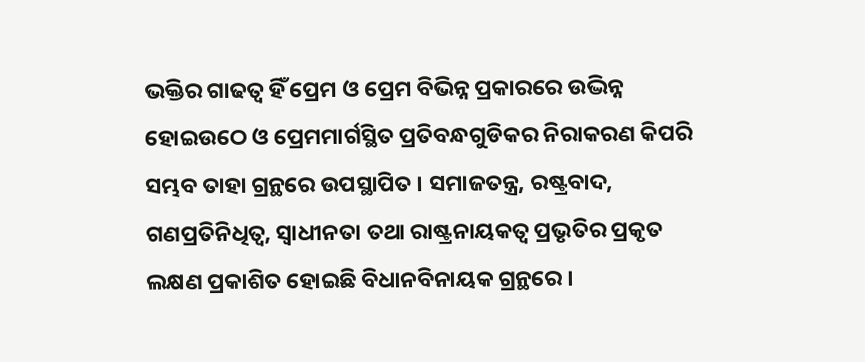ଭକ୍ତିର ଗାଢତ୍ୱ ହିଁ ପ୍ରେମ ଓ ପ୍ରେମ ବିଭିନ୍ନ ପ୍ରକାରରେ ଉଦ୍ଭିନ୍ନ ହୋଇଉଠେ ଓ ପ୍ରେମମାର୍ଗସ୍ଥିତ ପ୍ରତିବନ୍ଧଗୁଡିକର ନିରାକରଣ କିପରି ସମ୍ଭବ ତାହା ଗ୍ରନ୍ଥରେ ଉପସ୍ଥାପିତ । ସମାଜତନ୍ତ୍ର, ରଷ୍ଟ୍ରବାଦ, ଗଣପ୍ରତିନିଧିତ୍ୱ, ସ୍ୱାଧୀନତା ତଥା ରାଷ୍ଟ୍ରନାୟକତ୍ୱ ପ୍ରଭୃତିର ପ୍ରକୃତ ଲକ୍ଷଣ ପ୍ରକାଶିତ ହୋଇଛି ବିଧାନବିନାୟକ ଗ୍ରନ୍ଥରେ ।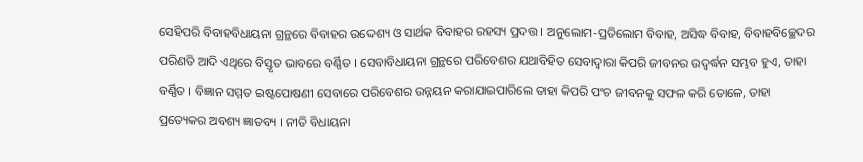ସେହିପରି ବିବାହବିଧାୟନା ଗ୍ରନ୍ଥରେ ବିବାହର ଉଦ୍ଦେଶ୍ୟ ଓ ସାର୍ଥକ ବିବାହର ରହସ୍ୟ ପ୍ରଦତ୍ତ । ଅନୁଲୋମ-ପ୍ରତିଲୋମ ବିବାହ, ଅସିଦ୍ଧ ବିବାହ, ବିବାହବିଚ୍ଛେଦର ପରିଣତି ଆଦି ଏଥିରେ ବିସ୍ତୃତ ଭାବରେ ବର୍ଣ୍ଣିତ । ସେବାବିଧାୟନା ଗ୍ରନ୍ଥରେ ପରିବେଶର ଯଥାବିହିତ ସେବାଦ୍ୱାରା କିପରି ଜୀବନର ଉଦ୍ବର୍ଦ୍ଧନ ସମ୍ଭବ ହୁଏ, ତାହା ବର୍ଣ୍ଣିତ । ବିଜ୍ଞାନ ସମ୍ମତ ଇଷ୍ଟପୋଷଣୀ ସେବାରେ ପରିବେଶର ଉନ୍ନୟନ କରାଯାଇପାରିଲେ ତାହା କିପରି ପଂଚ ଜୀବନକୁ ସଫଳ କରି ତୋଳେ, ତାହା ପ୍ରତ୍ୟେକର ଅବଶ୍ୟ ଜ୍ଞାତବ୍ୟ । ନୀତି ବିଧାୟନା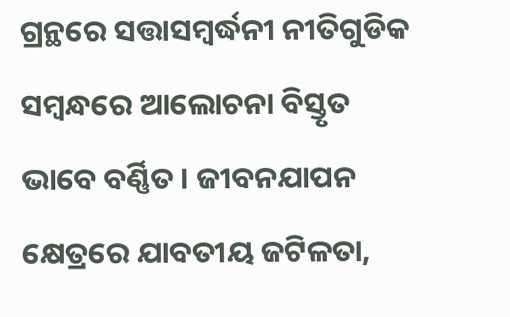ଗ୍ରନ୍ଥରେ ସତ୍ତାସମ୍ବର୍ଦ୍ଧନୀ ନୀତିଗୁଡିକ ସମ୍ବନ୍ଧରେ ଆଲୋଚନା ବିସ୍ତୃତ ଭାବେ ବର୍ଣ୍ଣିତ । ଜୀବନଯାପନ କ୍ଷେତ୍ରରେ ଯାବତୀୟ ଜଟିଳତା,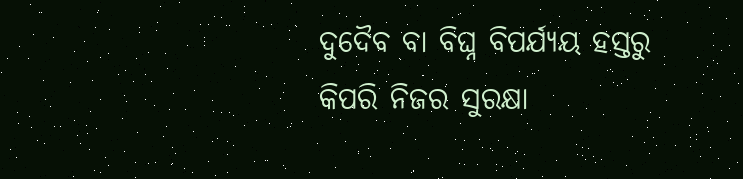ଦୁଦୈବ ବା ବିଘ୍ନ ବିପର୍ଯ୍ୟୟ ହସ୍ତରୁ କିପରି ନିଜର ସୁରକ୍ଷା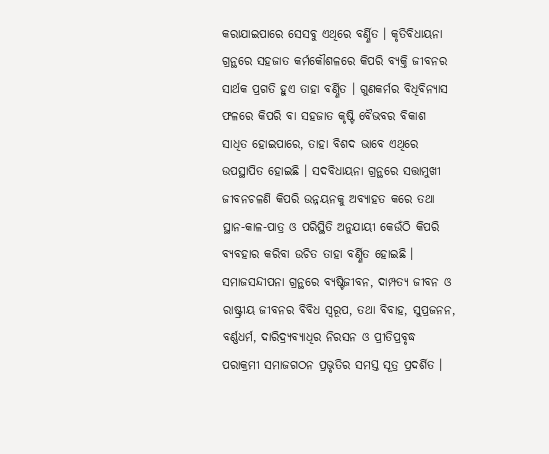କରାଯାଇପାରେ ସେସବୁ ଏଥିରେ ବର୍ଣ୍ଣିତ । କୃତିବିଧାୟନା ଗ୍ରନ୍ଥରେ ସହଜାତ କର୍ମକୌଶଳରେ କିପରି ବ୍ୟକ୍ତି ଜୀବନର ସାର୍ଥକ ପ୍ରଗତି ହୁଏ ତାହା ବର୍ଣ୍ଣିତ । ଗୁଣକର୍ମର ବିଧିବିନ୍ୟାସ ଫଳରେ କିପରି ବା ସହଜାତ କୃଷ୍ଟି ବୈଭବର ବିକାଶ ସାଧିତ ହୋଇପାରେ, ତାହା ବିଶଦ ଭାବେ ଏଥିରେ ଉପସ୍ଥାପିତ ହୋଇଛି । ସଦବିଧାୟନା ଗ୍ରନ୍ଥରେ ସତ୍ତାମୁଖୀ ଜୀବନଚଳଣି କିପରି ଉନ୍ନୟନକୁ ଅବ୍ୟାହତ କରେ ତଥା ସ୍ଥାନ-କାଳ-ପାତ୍ର ଓ ପରିସ୍ଥିତି ଅନୁଯାୟୀ କେଉଁଠି କିପରି ବ୍ୟବହାର କରିବା ଉଚିତ ତାହା ବର୍ଣ୍ଣିତ ହୋଇଛି । ସମାଜସନ୍ଦୀପନା ଗ୍ରନ୍ଥରେ ବ୍ୟଷ୍ଟିଜୀବନ, ଦାମ୍ପତ୍ୟ ଜୀବନ ଓ ରାଷ୍ଟ୍ରୀୟ ଜୀବନର ବିବିଧ ସ୍ୱରୂପ, ତଥା ବିବାହ, ସୁପ୍ରଜନନ, ବର୍ଣ୍ଣଧର୍ମ, ଦାରିଦ୍ର୍ୟବ୍ୟାଧିର ନିରସନ ଓ ପ୍ରୀତିପ୍ରବୃଦ୍ଧ ପରାକ୍ରମୀ ସମାଜଗଠନ ପ୍ରଭୃତିର ସମସ୍ତ ସୂତ୍ର ପ୍ରଦର୍ଶିତ ।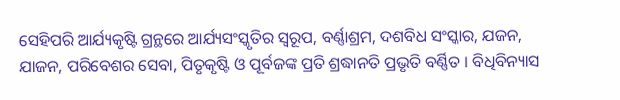ସେହିପରି ଆର୍ଯ୍ୟକୃଷ୍ଟି ଗ୍ରନ୍ଥରେ ଆର୍ଯ୍ୟସଂସ୍କୃତିର ସ୍ୱରୂପ, ବର୍ଣ୍ଣାଶ୍ରମ, ଦଶବିଧ ସଂସ୍କାର, ଯଜନ, ଯାଜନ, ପରିବେଶର ସେବା, ପିତୃକୃଷ୍ଟି ଓ ପୂର୍ବଜଙ୍କ ପ୍ରତି ଶ୍ରଦ୍ଧାନତି ପ୍ରଭୃତି ବର୍ଣ୍ଣିତ । ବିଧିବିନ୍ୟାସ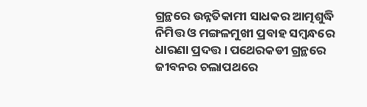ଗ୍ରନ୍ଥରେ ଉନ୍ନତିକାମୀ ସାଧକର ଆତ୍ମଶୁଦ୍ଧି ନିମିତ୍ତ ଓ ମଙ୍ଗଳମୁଖୀ ପ୍ରବାହ ସମ୍ବନ୍ଧରେ ଧାରଣା ପ୍ରଦତ୍ତ । ପଥେରକଡୀ ଗ୍ରନ୍ଥରେ ଜୀବନର ଚଲାପଥରେ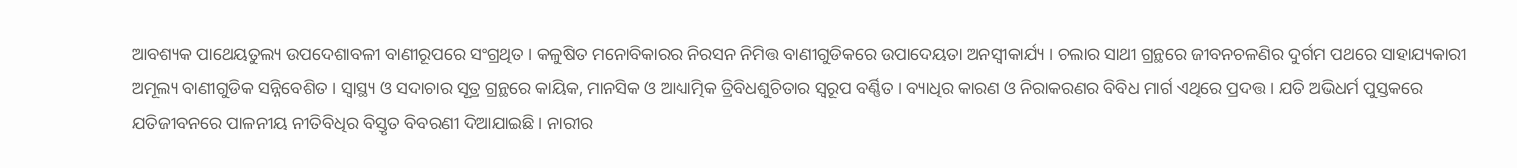ଆବଶ୍ୟକ ପାଥେୟତୁଲ୍ୟ ଉପଦେଶାବଳୀ ବାଣୀରୂପରେ ସଂଗ୍ରଥିତ । କଳୁଷିତ ମନୋବିକାରର ନିରସନ ନିମିତ୍ତ ବାଣୀଗୁଡିକରେ ଉପାଦେୟତା ଅନସ୍ୱୀକାର୍ଯ୍ୟ । ଚଲାର ସାଥୀ ଗ୍ରନ୍ଥରେ ଜୀବନଚଳଣିର ଦୁର୍ଗମ ପଥରେ ସାହାଯ୍ୟକାରୀ ଅମୂଲ୍ୟ ବାଣୀଗୁଡିକ ସନ୍ନିବେଶିତ । ସ୍ୱାସ୍ଥ୍ୟ ଓ ସଦାଚାର ସୂତ୍ର ଗ୍ରନ୍ଥରେ କାୟିକ, ମାନସିକ ଓ ଆଧ୍ୟାତ୍ମିକ ତ୍ରିବିଧଶୁଚିତାର ସ୍ୱରୂପ ବର୍ଣ୍ଣିତ । ବ୍ୟାଧିର କାରଣ ଓ ନିରାକରଣର ବିବିଧ ମାର୍ଗ ଏଥିରେ ପ୍ରଦତ୍ତ । ଯତି ଅଭିଧର୍ମ ପୁସ୍ତକରେ ଯତିଜୀବନରେ ପାଳନୀୟ ନୀତିବିଧିର ବିସ୍ତୃତ ବିବରଣୀ ଦିଆଯାଇଛି । ନାରୀର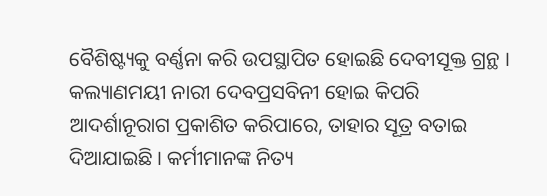ବୈଶିଷ୍ଟ୍ୟକୁ ବର୍ଣ୍ଣନା କରି ଉପସ୍ଥାପିତ ହୋଇଛି ଦେବୀସୂକ୍ତ ଗ୍ରନ୍ଥ । କଲ୍ୟାଣମୟୀ ନାରୀ ଦେବପ୍ରସବିନୀ ହୋଇ କିପରି ଆଦର୍ଶାନୂରାଗ ପ୍ରକାଶିତ କରିପାରେ, ତାହାର ସୂତ୍ର ବତାଇ ଦିଆଯାଇଛି । କର୍ମୀମାନଙ୍କ ନିତ୍ୟ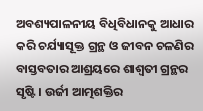ଅବଶ୍ୟପାଳନୀୟ ବିଧିବିଧାନକୁ ଆଧାର କରି ଚର୍ଯ୍ୟାସୂକ୍ତ ଗ୍ରନ୍ଥ ଓ ଜୀବନ ଚଳଣିର ବାସ୍ତବତାର ଆଶ୍ରୟରେ ଶାଶ୍ୱତୀ ଗ୍ରନ୍ଥର ସୃଷ୍ଟି । ଉର୍ଜୀ ଆତ୍ମଶକ୍ତିର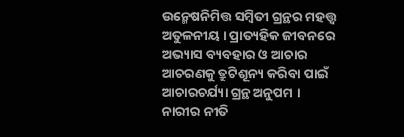ଉନ୍ମେଷନିମିତ୍ତ ସମ୍ବିତୀ ଗ୍ରନ୍ଥର ମହତ୍ତ୍ୱ ଅତୁଳନୀୟ । ପ୍ରାତ୍ୟହିକ ଜୀବନରେ ଅଭ୍ୟାସ ବ୍ୟବହାର ଓ ଆଚାର ଆଚରଣକୁ ତ୍ରୁଟିଶୂନ୍ୟ କରିବା ପାଇଁ ଆଚାରଚର୍ଯ୍ୟା ଗ୍ରନ୍ଥ ଅନୁପମ । ନାରୀର ନୀତି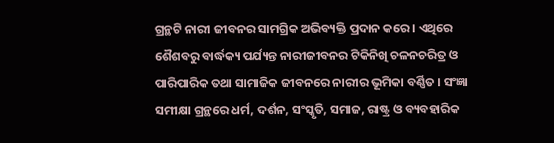ଗ୍ରନ୍ଥଟି ନାରୀ ଜୀବନର ସାମଗ୍ରିକ ଅଭିବ୍ୟକ୍ତି ପ୍ରଦାନ କରେ । ଏଥିରେ ଶୈଶବରୁ ବାର୍ଦ୍ଧକ୍ୟ ପର୍ଯ୍ୟନ୍ତ ନାରୀଜୀବନର ଟିକିନିଖି ଚଳନଚରିତ୍ର ଓ ପାରିପାରିକ ତଥା ସାମାଜିକ ଜୀବନରେ ନାରୀର ଭୂମିକା ବର୍ଣ୍ଣିତ । ସଂଜ୍ଞା ସମୀକ୍ଷା ଗ୍ରନ୍ଥରେ ଧର୍ମ, ଦର୍ଶନ, ସଂସ୍କୃତି, ସମାଜ, ରାଷ୍ଟ୍ର ଓ ବ୍ୟବହାରିକ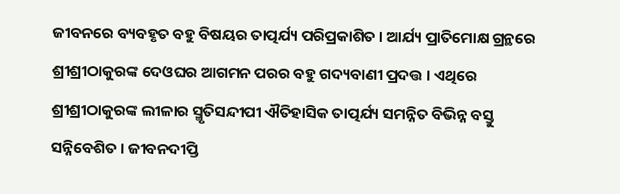ଜୀବନରେ ବ୍ୟବହୃତ ବହୁ ବିଷୟର ତାତ୍ପର୍ଯ୍ୟ ପରିପ୍ରକାଶିତ । ଆର୍ଯ୍ୟ ପ୍ରାତିମୋକ୍ଷ ଗ୍ରନ୍ଥରେ ଶ୍ରୀଶ୍ରୀଠାକୁରଙ୍କ ଦେଓଘର ଆଗମନ ପରର ବହୁ ଗଦ୍ୟବାଣୀ ପ୍ରଦତ୍ତ । ଏଥିରେ ଶ୍ରୀଶ୍ରୀଠାକୁରଙ୍କ ଲୀଳାର ସ୍ମୃତିସନ୍ଦୀପୀ ଐତିହାସିକ ତାତ୍ପର୍ଯ୍ୟ ସମନ୍ନିତ ବିଭିନ୍ନ ବସ୍ତୁ ସନ୍ନିବେଶିତ । ଜୀବନଦୀପ୍ତି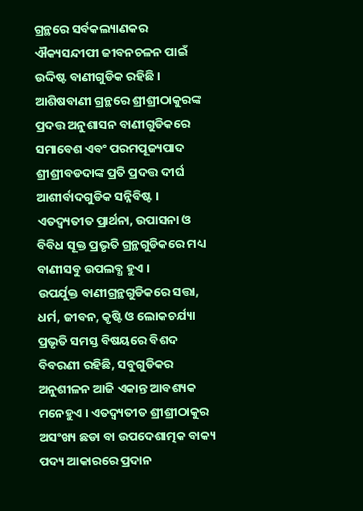ଗ୍ରନ୍ଥରେ ସର୍ବକଲ୍ୟାଣକର ଐକ୍ୟସନ୍ଦୀପୀ ଜୀବନଚଳନ ପାଇଁ ଉଦ୍ଦିଷ୍ଟ ବାଣୀଗୁଡିକ ରହିଛି । ଆଶିଷବାଣୀ ଗ୍ରନ୍ଥରେ ଶ୍ରୀଶ୍ରୀଠାକୁରଙ୍କ ପ୍ରଦତ୍ତ ଅନୁଶାସନ ବାଣୀଗୁଡିକରେ ସମାବେଶ ଏବଂ ପରମପୂଜ୍ୟପାଦ ଶ୍ରୀଶ୍ରୀବଡଦାଙ୍କ ପ୍ରତି ପ୍ରଦତ୍ତ ଦୀର୍ଘ ଆଶୀର୍ବାଦଗୁଡିକ ସନ୍ନିବିଷ୍ଟ । ଏତଦ୍ବ୍ୟତୀତ ପ୍ରାର୍ଥନା, ଉପାସନା ଓ ବିବିଧ ସୂକ୍ତ ପ୍ରଭୃତି ଗ୍ରନ୍ଥଗୁଡିକରେ ମଧ୍ୟ ବାଣୀସବୁ ଉପଲବ୍ଧ ହୁଏ ।
ଉପର୍ଯୁକ୍ତ ବାଣୀଗ୍ରନ୍ଥଗୁଡିକରେ ସତ୍ତା, ଧର୍ମ, ଜୀବନ, କୃଷ୍ଟି ଓ ଲୋକଚର୍ଯ୍ୟା ପ୍ରଭୃତି ସମସ୍ତ ବିଷୟରେ ବିଶଦ ବିବରଣୀ ରହିଛି, ସବୁଗୁଡିକର ଅନୁଶୀଳନ ଆଜି ଏକାନ୍ତ ଆବଶ୍ୟକ ମନେହୁଏ । ଏତଦ୍ବ୍ୟତୀତ ଶ୍ରୀଶ୍ରୀଠାକୁର ଅସଂଖ୍ୟ ଛଡା ବା ଉପଦେଶାତ୍ମକ ବାକ୍ୟ ପଦ୍ୟ ଆକାରରେ ପ୍ରଦାନ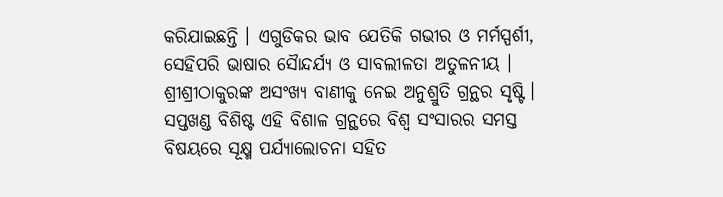କରିଯାଇଛନ୍ତି । ଏଗୁଡିକର ଭାବ ଯେତିକି ଗଭୀର ଓ ମର୍ମସ୍ପର୍ଶୀ, ସେହିପରି ଭାଷାର ସୈାନ୍ଦର୍ଯ୍ୟ ଓ ସାବଲୀଳତା ଅତୁଳନୀୟ । ଶ୍ରୀଶ୍ରୀଠାକୁରଙ୍କ ଅସଂଖ୍ୟ ବାଣୀକୁ ନେଇ ଅନୁଶ୍ରୁତି ଗ୍ରନ୍ଥର ସୃଷ୍ଟି । ସପ୍ତଖଣ୍ଡ ବିଶିଷ୍ଟ ଏହି ବିଶାଳ ଗ୍ରନ୍ଥରେ ବିଶ୍ୱ ସଂସାରର ସମସ୍ତ ବିଷୟରେ ସୂକ୍ଷ୍ମ ପର୍ଯ୍ୟାଲୋଚନା ସହିତ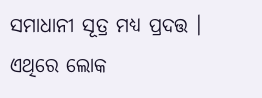ସମାଧାନୀ ସୂତ୍ର ମଧ୍ୟ ପ୍ରଦତ୍ତ । ଏଥିରେ ଲୋକ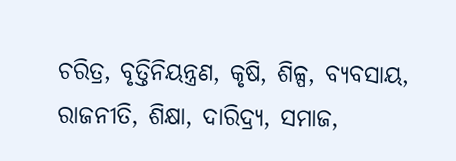ଚରିତ୍ର, ବୃତ୍ତିନିୟନ୍ତ୍ରଣ, କୃଷି, ଶିଳ୍ପ, ବ୍ୟବସାୟ, ରାଜନୀତି, ଶିକ୍ଷା, ଦାରିଦ୍ର୍ୟ, ସମାଜ,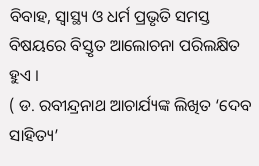ବିବାହ, ସ୍ୱାସ୍ଥ୍ୟ ଓ ଧର୍ମ ପ୍ରଭୃତି ସମସ୍ତ ବିଷୟରେ ବିସ୍ତୃତ ଆଲୋଚନା ପରିଲକ୍ଷିତ ହୁଏ ।
( ଡ. ରବୀନ୍ଦ୍ରନାଥ ଆଚାର୍ଯ୍ୟଙ୍କ ଲିଖିତ ‘ଦେବ ସାହିତ୍ୟ’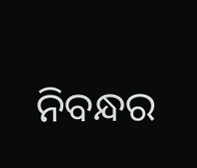ନିବନ୍ଧର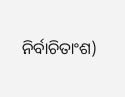ନିର୍ବାଚିତାଂଶ)